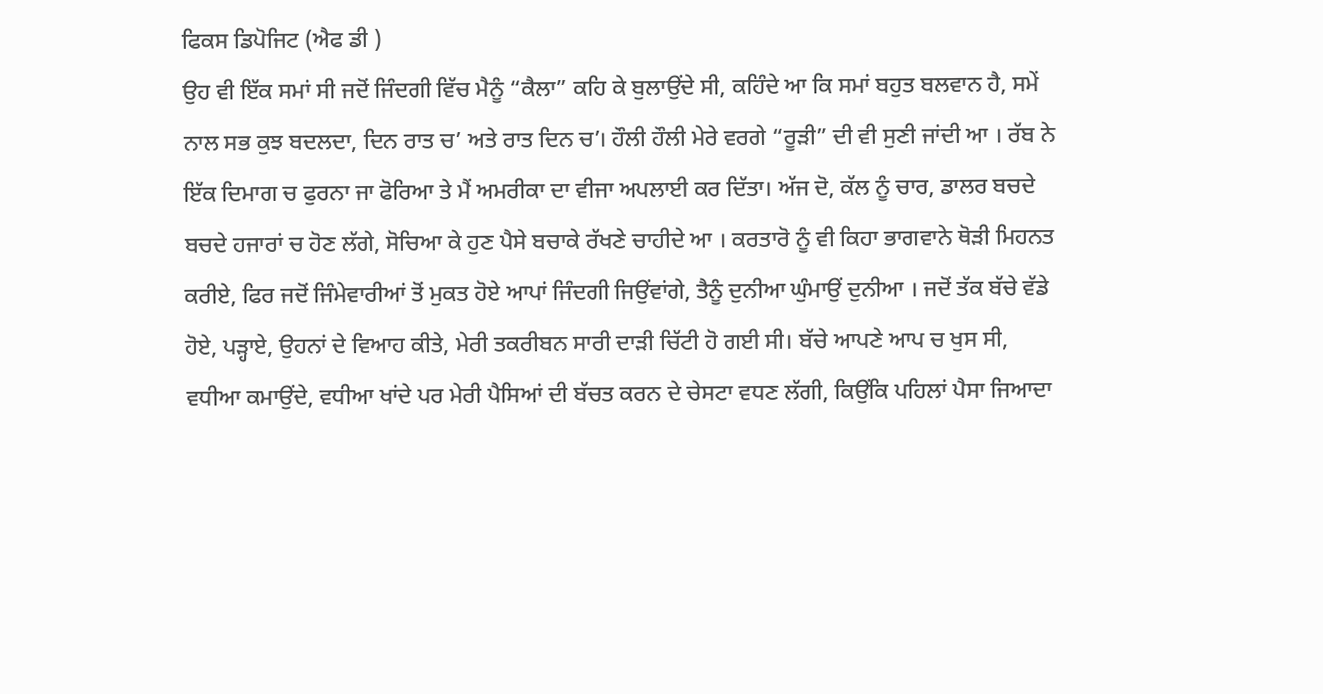ਫਿਕਸ ਡਿਪੋਜਿਟ (ਐਫ ਡੀ )
ਉਹ ਵੀ ਇੱਕ ਸਮਾਂ ਸੀ ਜਦੋਂ ਜਿੰਦਗੀ ਵਿੱਚ ਮੈਨੂੰ “ਕੈਲਾ” ਕਹਿ ਕੇ ਬੁਲਾਉਂਦੇ ਸੀ, ਕਹਿੰਦੇ ਆ ਕਿ ਸਮਾਂ ਬਹੁਤ ਬਲਵਾਨ ਹੈ, ਸਮੇਂ ਨਾਲ ਸਭ ਕੁਝ ਬਦਲਦਾ, ਦਿਨ ਰਾਤ ਚ’ ਅਤੇ ਰਾਤ ਦਿਨ ਚ’। ਹੌਲੀ ਹੌਲੀ ਮੇਰੇ ਵਰਗੇ “ਰੂੜੀ” ਦੀ ਵੀ ਸੁਣੀ ਜਾਂਦੀ ਆ । ਰੱਬ ਨੇ ਇੱਕ ਦਿਮਾਗ ਚ ਫੁਰਨਾ ਜਾ ਫੋਰਿਆ ਤੇ ਮੈਂ ਅਮਰੀਕਾ ਦਾ ਵੀਜਾ ਅਪਲਾਈ ਕਰ ਦਿੱਤਾ। ਅੱਜ ਦੋ, ਕੱਲ ਨੂੰ ਚਾਰ, ਡਾਲਰ ਬਚਦੇ ਬਚਦੇ ਹਜਾਰਾਂ ਚ ਹੋਣ ਲੱਗੇ, ਸੋਚਿਆ ਕੇ ਹੁਣ ਪੈਸੇ ਬਚਾਕੇ ਰੱਖਣੇ ਚਾਹੀਦੇ ਆ । ਕਰਤਾਰੋ ਨੂੰ ਵੀ ਕਿਹਾ ਭਾਗਵਾਨੇ ਥੋੜੀ ਮਿਹਨਤ ਕਰੀਏ, ਫਿਰ ਜਦੋਂ ਜਿੰਮੇਵਾਰੀਆਂ ਤੋਂ ਮੁਕਤ ਹੋਏ ਆਪਾਂ ਜਿੰਦਗੀ ਜਿਉਂਵਾਂਗੇ, ਤੈਨੂੰ ਦੁਨੀਆ ਘੁੰਮਾਉਂ ਦੁਨੀਆ । ਜਦੋਂ ਤੱਕ ਬੱਚੇ ਵੱਡੇ ਹੋਏ, ਪੜ੍ਹਾਏ, ਉਹਨਾਂ ਦੇ ਵਿਆਹ ਕੀਤੇ, ਮੇਰੀ ਤਕਰੀਬਨ ਸਾਰੀ ਦਾੜੀ ਚਿੱਟੀ ਹੋ ਗਈ ਸੀ। ਬੱਚੇ ਆਪਣੇ ਆਪ ਚ ਖੁਸ ਸੀ, ਵਧੀਆ ਕਮਾਉਂਦੇ, ਵਧੀਆ ਖਾਂਦੇ ਪਰ ਮੇਰੀ ਪੈਸਿਆਂ ਦੀ ਬੱਚਤ ਕਰਨ ਦੇ ਚੇਸਟਾ ਵਧਣ ਲੱਗੀ, ਕਿਉਂਕਿ ਪਹਿਲਾਂ ਪੈਸਾ ਜਿਆਦਾ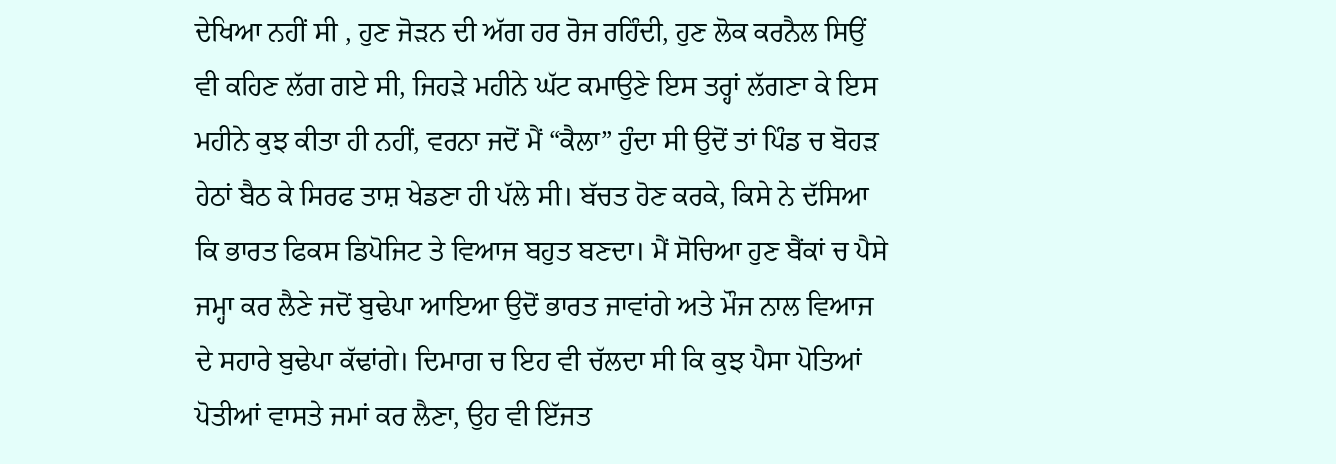ਦੇਖਿਆ ਨਹੀਂ ਸੀ , ਹੁਣ ਜੋੜਨ ਦੀ ਅੱਗ ਹਰ ਰੋਜ ਰਹਿੰਦੀ, ਹੁਣ ਲੋਕ ਕਰਨੈਲ ਸਿਉਂ ਵੀ ਕਹਿਣ ਲੱਗ ਗਏ ਸੀ, ਜਿਹੜੇ ਮਹੀਨੇ ਘੱਟ ਕਮਾਉਣੇ ਇਸ ਤਰ੍ਹਾਂ ਲੱਗਣਾ ਕੇ ਇਸ ਮਹੀਨੇ ਕੁਝ ਕੀਤਾ ਹੀ ਨਹੀਂ, ਵਰਨਾ ਜਦੋਂ ਮੈਂ “ਕੈਲਾ” ਹੁੰਦਾ ਸੀ ਉਦੋਂ ਤਾਂ ਪਿੰਡ ਚ ਬੋਹੜ ਹੇਠਾਂ ਬੈਠ ਕੇ ਸਿਰਫ ਤਾਸ਼ ਖੇਡਣਾ ਹੀ ਪੱਲੇ ਸੀ। ਬੱਚਤ ਹੋਣ ਕਰਕੇ, ਕਿਸੇ ਨੇ ਦੱਸਿਆ ਕਿ ਭਾਰਤ ਫਿਕਸ ਡਿਪੋਜਿਟ ਤੇ ਵਿਆਜ ਬਹੁਤ ਬਣਦਾ। ਮੈਂ ਸੋਚਿਆ ਹੁਣ ਬੈਂਕਾਂ ਚ ਪੈਸੇ ਜਮ੍ਹਾ ਕਰ ਲੈਣੇ ਜਦੋਂ ਬੁਢੇਪਾ ਆਇਆ ਉਦੋਂ ਭਾਰਤ ਜਾਵਾਂਗੇ ਅਤੇ ਮੌਜ ਨਾਲ ਵਿਆਜ ਦੇ ਸਹਾਰੇ ਬੁਢੇਪਾ ਕੱਢਾਂਗੇ। ਦਿਮਾਗ ਚ ਇਹ ਵੀ ਚੱਲਦਾ ਸੀ ਕਿ ਕੁਝ ਪੈਸਾ ਪੋਤਿਆਂ ਪੋਤੀਆਂ ਵਾਸਤੇ ਜਮਾਂ ਕਰ ਲੈਣਾ, ਉਹ ਵੀ ਇੱਜਤ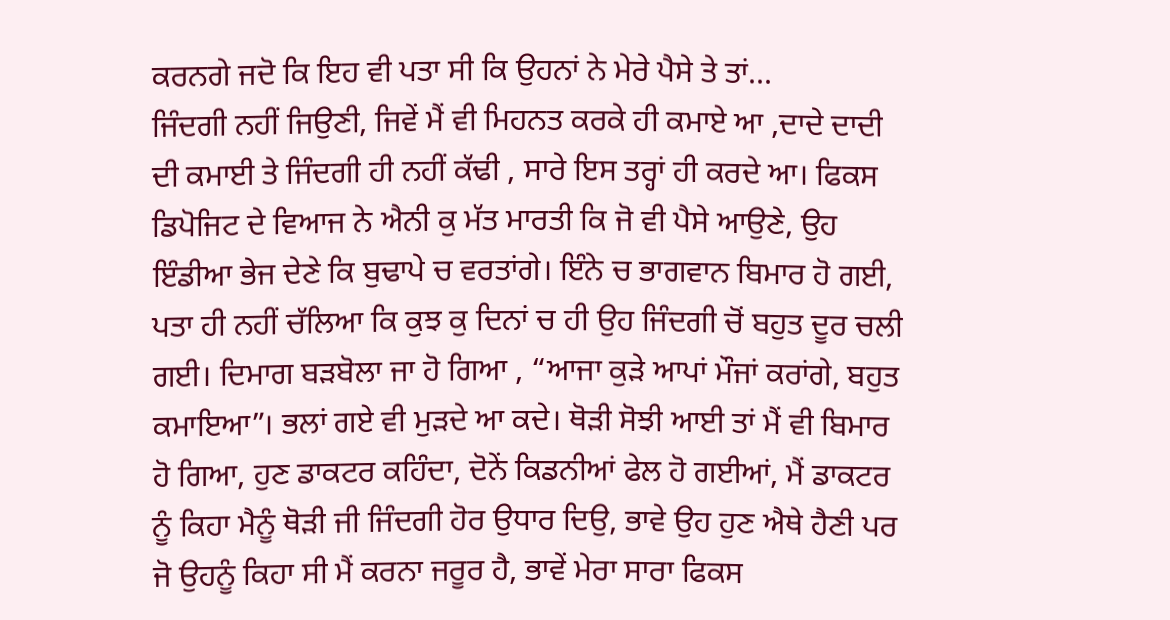ਕਰਨਗੇ ਜਦੋ ਕਿ ਇਹ ਵੀ ਪਤਾ ਸੀ ਕਿ ਉਹਨਾਂ ਨੇ ਮੇਰੇ ਪੈਸੇ ਤੇ ਤਾਂ...
ਜਿੰਦਗੀ ਨਹੀਂ ਜਿਉਣੀ, ਜਿਵੇਂ ਮੈਂ ਵੀ ਮਿਹਨਤ ਕਰਕੇ ਹੀ ਕਮਾਏ ਆ ,ਦਾਦੇ ਦਾਦੀ ਦੀ ਕਮਾਈ ਤੇ ਜਿੰਦਗੀ ਹੀ ਨਹੀਂ ਕੱਢੀ , ਸਾਰੇ ਇਸ ਤਰ੍ਹਾਂ ਹੀ ਕਰਦੇ ਆ। ਫਿਕਸ ਡਿਪੋਜਿਟ ਦੇ ਵਿਆਜ ਨੇ ਐਨੀ ਕੁ ਮੱਤ ਮਾਰਤੀ ਕਿ ਜੋ ਵੀ ਪੈਸੇ ਆਉਣੇ, ਉਹ ਇੰਡੀਆ ਭੇਜ ਦੇਣੇ ਕਿ ਬੁਢਾਪੇ ਚ ਵਰਤਾਂਗੇ। ਇੰਨੇ ਚ ਭਾਗਵਾਨ ਬਿਮਾਰ ਹੋ ਗਈ, ਪਤਾ ਹੀ ਨਹੀਂ ਚੱਲਿਆ ਕਿ ਕੁਝ ਕੁ ਦਿਨਾਂ ਚ ਹੀ ਉਹ ਜਿੰਦਗੀ ਚੋਂ ਬਹੁਤ ਦੂਰ ਚਲੀ ਗਈ। ਦਿਮਾਗ ਬੜਬੋਲਾ ਜਾ ਹੋ ਗਿਆ , “ਆਜਾ ਕੁੜੇ ਆਪਾਂ ਮੌਜਾਂ ਕਰਾਂਗੇ, ਬਹੁਤ ਕਮਾਇਆ”। ਭਲਾਂ ਗਏ ਵੀ ਮੁੜਦੇ ਆ ਕਦੇ। ਥੋੜੀ ਸੋਝੀ ਆਈ ਤਾਂ ਮੈਂ ਵੀ ਬਿਮਾਰ ਹੋ ਗਿਆ, ਹੁਣ ਡਾਕਟਰ ਕਹਿੰਦਾ, ਦੋਨੇਂ ਕਿਡਨੀਆਂ ਫੇਲ ਹੋ ਗਈਆਂ, ਮੈਂ ਡਾਕਟਰ ਨੂੰ ਕਿਹਾ ਮੈਨੂੰ ਥੋੜੀ ਜੀ ਜਿੰਦਗੀ ਹੋਰ ਉਧਾਰ ਦਿਉ, ਭਾਵੇ ਉਹ ਹੁਣ ਐਥੇ ਹੈਣੀ ਪਰ ਜੋ ਉਹਨੂੰ ਕਿਹਾ ਸੀ ਮੈਂ ਕਰਨਾ ਜਰੂਰ ਹੈ, ਭਾਵੇਂ ਮੇਰਾ ਸਾਰਾ ਫਿਕਸ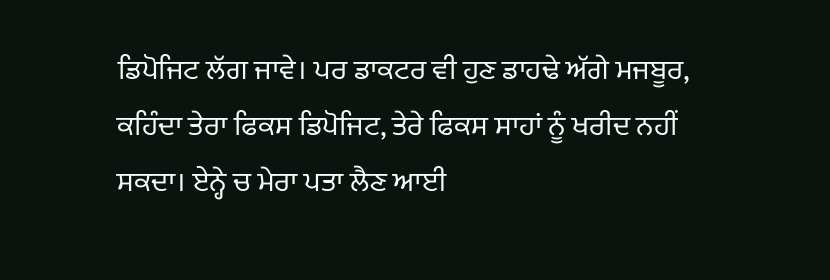ਡਿਪੋਜਿਟ ਲੱਗ ਜਾਵੇ। ਪਰ ਡਾਕਟਰ ਵੀ ਹੁਣ ਡਾਹਢੇ ਅੱਗੇ ਮਜਬੂਰ, ਕਹਿੰਦਾ ਤੇਰਾ ਫਿਕਸ ਡਿਪੋਜਿਟ, ਤੇਰੇ ਫਿਕਸ ਸਾਹਾਂ ਨੂੰ ਖਰੀਦ ਨਹੀਂ ਸਕਦਾ। ਏਨ੍ਹੇ ਚ ਮੇਰਾ ਪਤਾ ਲੈਣ ਆਈ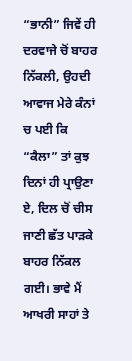“ਭਾਨੀ” ਜਿਵੇਂ ਹੀ ਦਰਵਾਜੇ ਚੋਂ ਬਾਹਰ ਨਿੱਕਲੀ, ਉਹਦੀ ਆਵਾਜ ਮੇਰੇ ਕੰਨਾਂ ਚ ਪਈ ਕਿ “ਕੈਲਾ” ਤਾਂ ਕੁਝ ਦਿਨਾਂ ਹੀ ਪ੍ਰਾਉਣਾ ਏ, ਦਿਲ ਚੋਂ ਚੀਸ ਜਾਣੀ ਛੱਤ ਪਾੜਕੇ ਬਾਹਰ ਨਿੱਕਲ ਗਈ। ਭਾਵੇ ਮੈਂ ਆਖਰੀ ਸਾਹਾਂ ਤੇ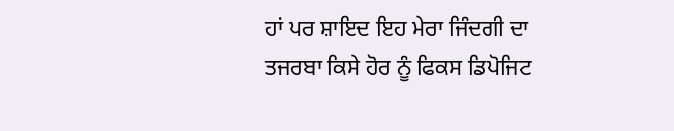ਹਾਂ ਪਰ ਸ਼ਾਇਦ ਇਹ ਮੇਰਾ ਜਿੰਦਗੀ ਦਾ ਤਜਰਬਾ ਕਿਸੇ ਹੋਰ ਨੂੰ ਫਿਕਸ ਡਿਪੋਜਿਟ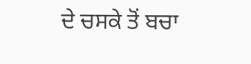ਦੇ ਚਸਕੇ ਤੋਂ ਬਚਾ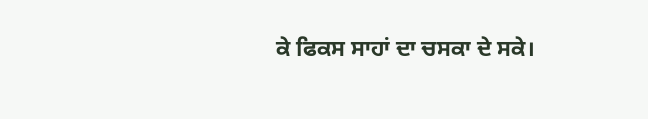ਕੇ ਫਿਕਸ ਸਾਹਾਂ ਦਾ ਚਸਕਾ ਦੇ ਸਕੇ।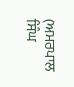(ਅਮਰਪਾਲ ਸਿੰਘ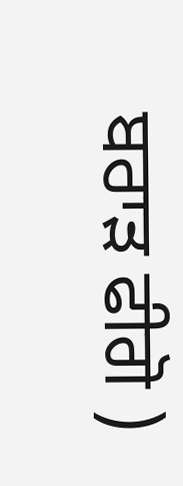ਬਰਾੜ ਫੀਗੋ )